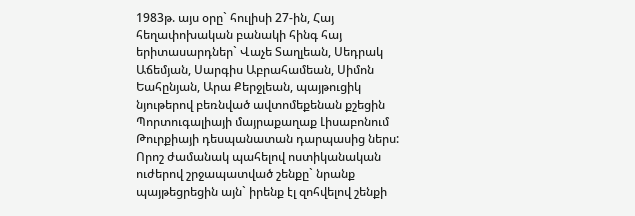1983թ. այս օրը` հուլիսի 27-ին, Հայ հեղափոխական բանակի հինգ հայ երիտասարդներ` Վաչե Տաղլեան, Սեդրակ Աճեմյան, Սարգիս Աբրահամեան, Սիմոն Եահընյան, Արա Քերջլեան, պայթուցիկ նյութերով բեռնված ավտոմեքենան քշեցին Պորտուգալիայի մայրաքաղաք Լիսաբոնում Թուրքիայի դեսպանատան դարպասից ներս:
Որոշ ժամանակ պահելով ոստիկանական ուժերով շրջապատված շենքը` նրանք պայթեցրեցին այն` իրենք էլ զոհվելով շենքի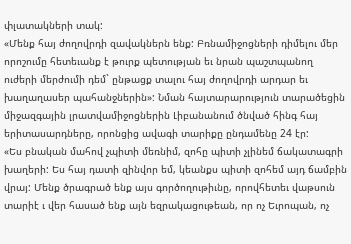փլատակների տակ:
«Մենք հայ ժողովրդի զավակներն ենք: Բռնամիջոցների դիմելու մեր որոշումը հետեւանք է թուրք պետության եւ նրան պաշտպանող ուժերի մերժումի դեմ` ընթացք տալու հայ ժողովրդի արդար եւ խաղաղասեր պահանջներին»: Նման հայտարարություն տարածեցին միջազգային լրատվամիջոցներին Լիբանանում ծնված հինգ հայ երիտասարդները, որոնցից ավագի տարիքը ընդամենը 24 էր:
«Ես բնական մահով չպիտի մեռնիմ, զոհը պիտի չլինեմ ճակատագրի խաղերի: Ես հայ դատի զինվոր եմ, կեանքս պիտի զոհեմ այդ ճամբին վրայ: Մենք ծրագրած ենք այս գործողութիւնը, որովհետեւ վաթսուն տարիէ ւ վեր հասած ենք այն եզրակացութեան, որ ոչ Եւրոպան, ոչ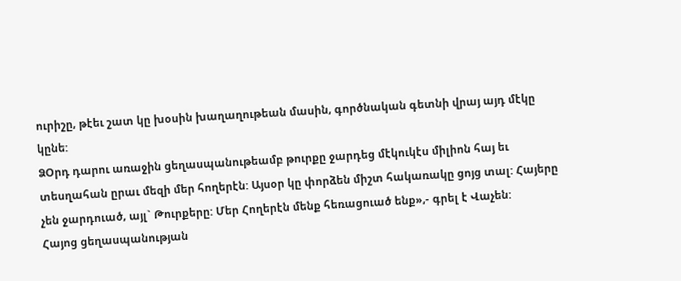ուրիշը, թէեւ շատ կը խօսին խաղաղութեան մասին, գործնական գետնի վրայ այդ մէկը կընե:
ՁՕրդ դարու առաջին ցեղասպանութեամբ թուրքը ջարդեց մէկուկէս միլիոն հայ եւ տեսղահան ըրաւ մեզի մեր հողերէն: Այսօր կը փորձեն միշտ հակառակը ցոյց տալ: Հայերը չեն ջարդուած, այլ` Թուրքերը: Մեր Հողերէն մենք հեռացուած ենք»,- գրել է Վաչեն:
Հայոց ցեղասպանության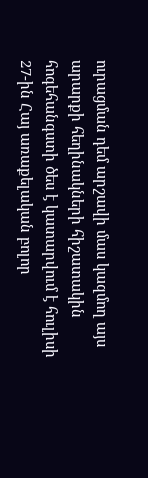ուրացման դեմ արշավի մաս կազմող այս արարքի հեղինակների հիշատակին հոգեհանգստի ծես է կատարվում է հուլիսի 27-ին Հայ առաքելական բոլոր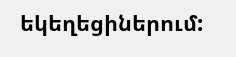եկեղեցիներում: